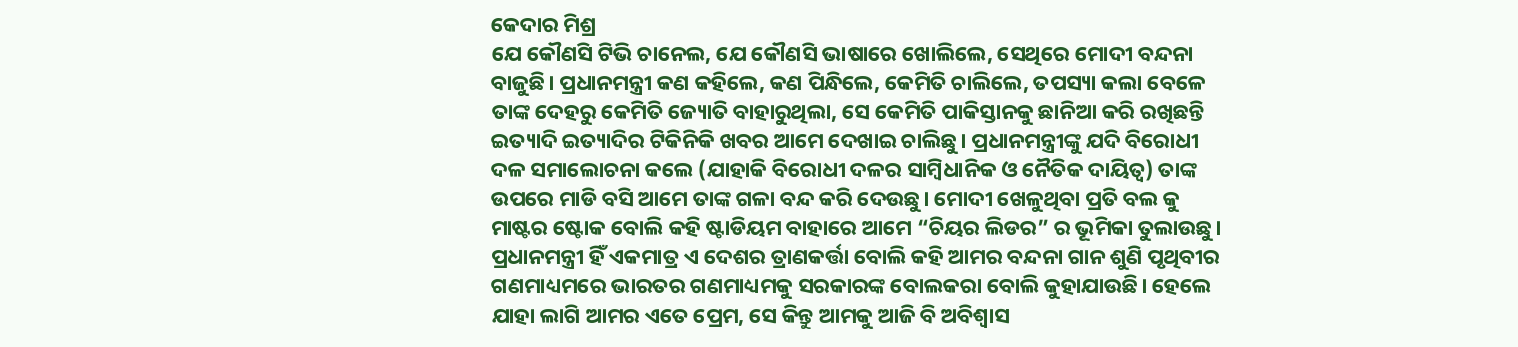କେଦାର ମିଶ୍ର
ଯେ କୌଣସି ଟିଭି ଚାନେଲ, ଯେ କୌଣସି ଭାଷାରେ ଖୋଲିଲେ, ସେଥିରେ ମୋଦୀ ବନ୍ଦନା ବାଜୁଛି। ପ୍ରଧାନମନ୍ତ୍ରୀ କଣ କହିଲେ, କଣ ପିନ୍ଧିଲେ, କେମିତି ଚାଲିଲେ, ତପସ୍ୟା କଲା ବେଳେ ତାଙ୍କ ଦେହରୁ କେମିତି ଜ୍ୟୋତି ବାହାରୁଥିଲା, ସେ କେମିତି ପାକିସ୍ତାନକୁ ଛାନିଆ କରି ରଖିଛନ୍ତି ଇତ୍ୟାଦି ଇତ୍ୟାଦିର ଟିକିନିକି ଖବର ଆମେ ଦେଖାଇ ଚାଲିଛୁ। ପ୍ରଧାନମନ୍ତ୍ରୀଙ୍କୁ ଯଦି ବିରୋଧୀ ଦଳ ସମାଲୋଚନା କଲେ (ଯାହାକି ବିରୋଧୀ ଦଳର ସାମ୍ବିଧାନିକ ଓ ନୈତିକ ଦାୟିତ୍ଵ) ତାଙ୍କ ଉପରେ ମାଡି ବସି ଆମେ ତାଙ୍କ ଗଳା ବନ୍ଦ କରି ଦେଉଛୁ। ମୋଦୀ ଖେଳୁଥିବା ପ୍ରତି ବଲ କୁ ମାଷ୍ଟର ଷ୍ଟୋକ ବୋଲି କହି ଷ୍ଟାଡିୟମ ବାହାରେ ଆମେ “ଚିୟର ଲିଡର” ର ଭୂମିକା ତୁଲାଉଛୁ। ପ୍ରଧାନମନ୍ତ୍ରୀ ହିଁ ଏକମାତ୍ର ଏ ଦେଶର ତ୍ରାଣକର୍ତ୍ତା ବୋଲି କହି ଆମର ବନ୍ଦନା ଗାନ ଶୁଣି ପୃଥିବୀର ଗଣମାଧ୍ୟମରେ ଭାରତର ଗଣମାଧ୍ୟମକୁ ସରକାରଙ୍କ ବୋଲକରା ବୋଲି କୁହାଯାଉଛି। ହେଲେ ଯାହା ଲାଗି ଆମର ଏତେ ପ୍ରେମ, ସେ କିନ୍ତୁ ଆମକୁ ଆଜି ବି ଅବିଶ୍ଵାସ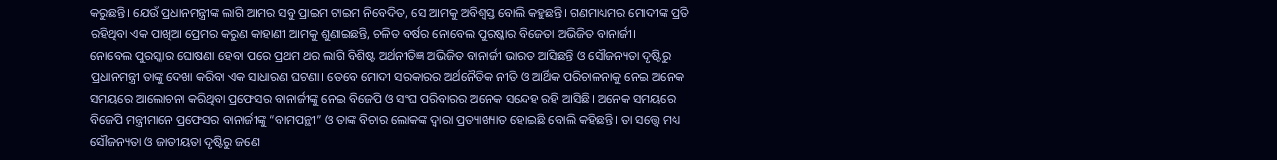କରୁଛନ୍ତି। ଯେଉଁ ପ୍ରଧାନମନ୍ତ୍ରୀଙ୍କ ଲାଗି ଆମର ସବୁ ପ୍ରାଇମ ଟାଇମ ନିବେଦିତ, ସେ ଆମକୁ ଅବିଶ୍ଵସ୍ତ ବୋଲି କହୁଛନ୍ତି। ଗଣମାଧ୍ୟମର ମୋଦୀଙ୍କ ପ୍ରତି ରହିଥିବା ଏକ ପାଖିଆ ପ୍ରେମର କରୁଣ କାହାଣୀ ଆମକୁ ଶୁଣାଇଛନ୍ତି, ଚଳିତ ବର୍ଷର ନୋବେଲ ପୁରଷ୍କାର ବିଜେତା ଅଭିଜିତ ବାନାର୍ଜୀ।
ନୋବେଲ ପୁରସ୍କାର ଘୋଷଣା ହେବା ପରେ ପ୍ରଥମ ଥର ଲାଗି ବିଶିଷ୍ଟ ଅର୍ଥନୀତିଜ୍ଞ ଅଭିଜିତ ବାନାର୍ଜୀ ଭାରତ ଆସିଛନ୍ତି ଓ ସୌଜନ୍ୟତା ଦୃଷ୍ଟିରୁ ପ୍ରଧାନମନ୍ତ୍ରୀ ତାଙ୍କୁ ଦେଖା କରିବା ଏକ ସାଧାରଣ ଘଟଣା। ତେବେ ମୋଦୀ ସରକାରର ଅର୍ଥନୈତିକ ନୀତି ଓ ଆର୍ଥିକ ପରିଚାଳନାକୁ ନେଇ ଅନେକ ସମୟରେ ଆଲୋଚନା କରିଥିବା ପ୍ରଫେସର ବାନାର୍ଜୀଙ୍କୁ ନେଇ ବିଜେପି ଓ ସଂଘ ପରିବାରର ଅନେକ ସନ୍ଦେହ ରହି ଆସିଛି। ଅନେକ ସମୟରେ ବିଜେପି ମନ୍ତ୍ରୀମାନେ ପ୍ରଫେସର ବାନାର୍ଜୀଙ୍କୁ “ବାମପନ୍ଥୀ” ଓ ତାଙ୍କ ବିଚାର ଲୋକଙ୍କ ଦ୍ଵାରା ପ୍ରତ୍ୟାଖ୍ୟାତ ହୋଇଛି ବୋଲି କହିଛନ୍ତି। ତା ସତ୍ତ୍ୱେ ମଧ୍ୟ ସୌଜନ୍ୟତା ଓ ଜାତୀୟତା ଦୃଷ୍ଟିରୁ ଜଣେ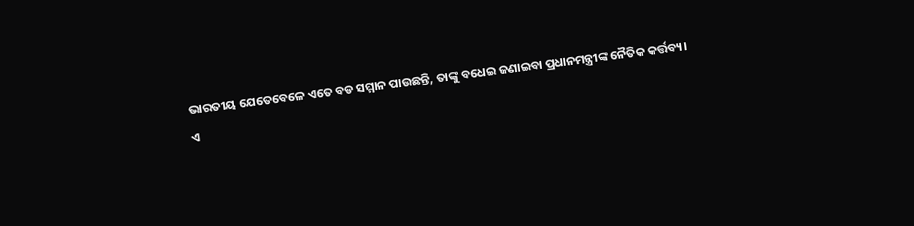ଭାରତୀୟ ଯେତେବେଳେ ଏତେ ବଡ ସମ୍ମାନ ପାଉଛନ୍ତି, ତାଙ୍କୁ ବଧେଇ ଜଣାଇବା ପ୍ରଧାନମନ୍ତ୍ରୀଙ୍କ ନୈତିକ କର୍ତ୍ତବ୍ୟ।
ଏ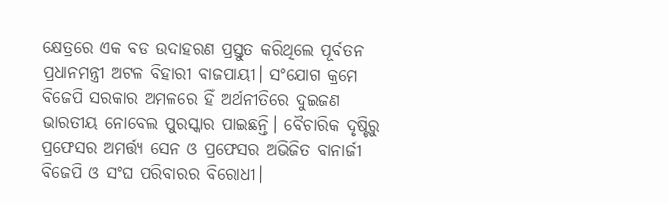କ୍ଷେତ୍ରରେ ଏକ ବଡ ଉଦାହରଣ ପ୍ରସ୍ତୁତ କରିଥିଲେ ପୂର୍ବତନ ପ୍ରଧାନମନ୍ତ୍ରୀ ଅଟଳ ବିହାରୀ ବାଜପାୟୀ। ସଂଯୋଗ କ୍ରମେ ବିଜେପି ସରକାର ଅମଳରେ ହିଁ ଅର୍ଥନୀତିରେ ଦୁଇଜଣ ଭାରତୀୟ ନୋବେଲ ପୁରସ୍କାର ପାଇଛନ୍ତି। ବୈଚାରିକ ଦୃଷ୍ଟିରୁ ପ୍ରଫେସର ଅମର୍ତ୍ତ୍ୟ ସେନ ଓ ପ୍ରଫେସର ଅଭିଜିତ ବାନାର୍ଜୀ ବିଜେପି ଓ ସଂଘ ପରିବାରର ବିରୋଧୀ।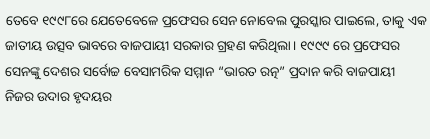ତେବେ ୧୯୯୮ରେ ଯେତେବେଳେ ପ୍ରଫେସର ସେନ ନୋବେଲ ପୁରସ୍କାର ପାଇଲେ, ତାକୁ ଏକ ଜାତୀୟ ଉତ୍ସବ ଭାବରେ ବାଜପାୟୀ ସରକାର ଗ୍ରହଣ କରିଥିଲା। ୧୯୯୯ ରେ ପ୍ରଫେସର ସେନଙ୍କୁ ଦେଶର ସର୍ବୋଚ୍ଚ ବେସାମରିକ ସମ୍ମାନ “ଭାରତ ରତ୍ନ” ପ୍ରଦାନ କରି ବାଜପାୟୀ ନିଜର ଉଦାର ହୃଦୟର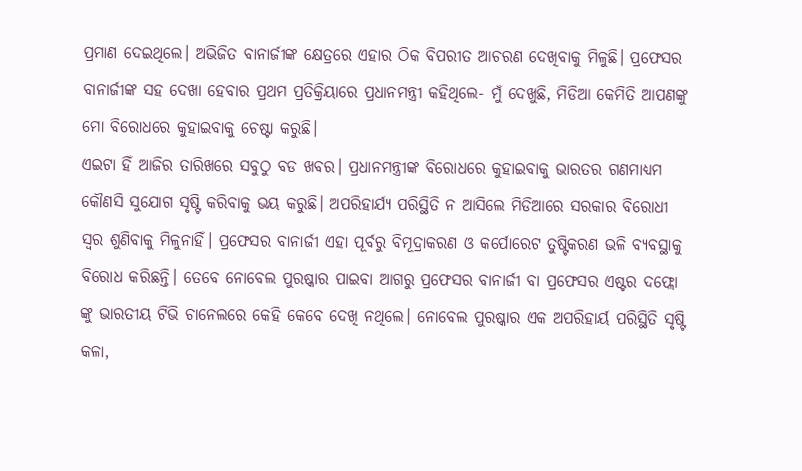ପ୍ରମାଣ ଦେଇଥିଲେ। ଅଭିଜିତ ବାନାର୍ଜୀଙ୍କ କ୍ଷେତ୍ରରେ ଏହାର ଠିକ ବିପରୀତ ଆଚରଣ ଦେଖିବାକୁ ମିଳୁଛି। ପ୍ରଫେସର ବାନାର୍ଜୀଙ୍କ ସହ ଦେଖା ହେବାର ପ୍ରଥମ ପ୍ରତିକ୍ରିୟାରେ ପ୍ରଧାନମନ୍ତ୍ରୀ କହିଥିଲେ- ମୁଁ ଦେଖୁଛି, ମିଡିଆ କେମିତି ଆପଣଙ୍କୁ ମୋ ବିରୋଧରେ କୁହାଇବାକୁ ଚେଷ୍ଟା କରୁଛି।
ଏଇଟା ହିଁ ଆଜିର ତାରିଖରେ ସବୁଠୁ ବଡ ଖବର। ପ୍ରଧାନମନ୍ତ୍ରୀଙ୍କ ବିରୋଧରେ କୁହାଇବାକୁ ଭାରତର ଗଣମାଧ୍ୟମ କୌଣସି ସୁଯୋଗ ସୃଷ୍ଟି କରିବାକୁ ଭୟ କରୁଛି। ଅପରିହାର୍ଯ୍ୟ ପରିସ୍ଥିତି ନ ଆସିଲେ ମିଡିଆରେ ସରକାର ବିରୋଧୀ ସ୍ଵର ଶୁଣିବାକୁ ମିଳୁନାହିଁ। ପ୍ରଫେସର ବାନାର୍ଜୀ ଏହା ପୂର୍ବରୁ ବିମୂଦ୍ରାକରଣ ଓ କର୍ପୋରେଟ ତୁଷ୍ଟିକରଣ ଭଳି ବ୍ୟବସ୍ଥାକୁ ବିରୋଧ କରିଛନ୍ତି। ତେବେ ନୋବେଲ ପୁରଷ୍କାର ପାଇବା ଆଗରୁ ପ୍ରଫେସର ବାନାର୍ଜୀ ବା ପ୍ରଫେସର ଏଷ୍ଟର ଦଫ୍ଲୋ ଙ୍କୁ ଭାରତୀୟ ଟିଭି ଚାନେଲରେ କେହି କେବେ ଦେଖି ନଥିଲେ। ନୋବେଲ ପୁରଷ୍କାର ଏକ ଅପରିହାର୍ୟ ପରିସ୍ଥିତି ସୃଷ୍ଟି କଳା,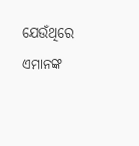ଯେଉଁଥିରେ ଏମାନଙ୍କ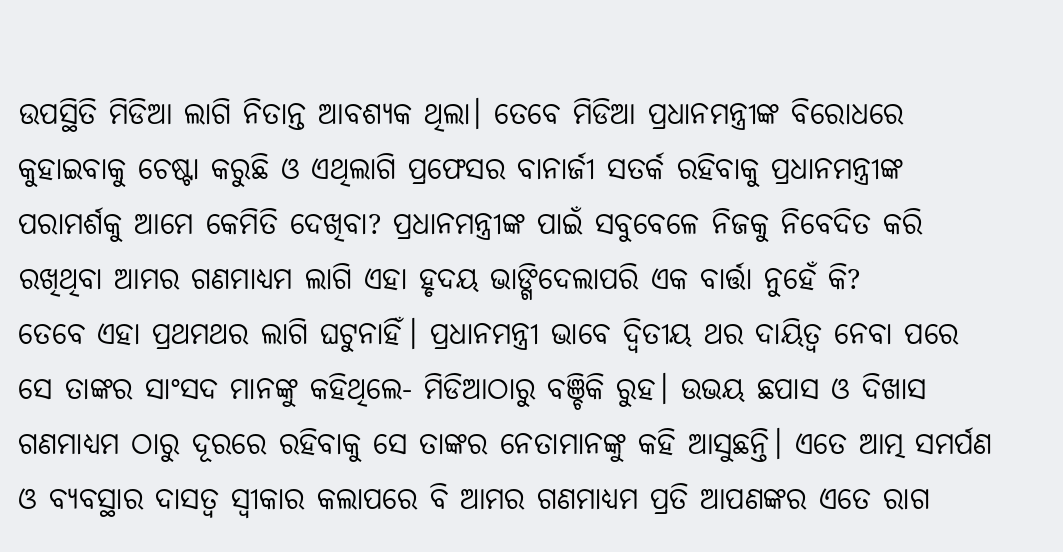ଉପସ୍ଥିତି ମିଡିଆ ଲାଗି ନିତାନ୍ତ ଆବଶ୍ୟକ ଥିଲା। ତେବେ ମିଡିଆ ପ୍ରଧାନମନ୍ତ୍ରୀଙ୍କ ବିରୋଧରେ କୁହାଇବାକୁ ଚେଷ୍ଟା କରୁଛି ଓ ଏଥିଲାଗି ପ୍ରଫେସର ବାନାର୍ଜୀ ସତର୍କ ରହିବାକୁ ପ୍ରଧାନମନ୍ତ୍ରୀଙ୍କ ପରାମର୍ଶକୁ ଆମେ କେମିତି ଦେଖିବା? ପ୍ରଧାନମନ୍ତ୍ରୀଙ୍କ ପାଇଁ ସବୁବେଳେ ନିଜକୁ ନିବେଦିତ କରି ରଖିଥିବା ଆମର ଗଣମାଧ୍ୟମ ଲାଗି ଏହା ହୃଦୟ ଭାଙ୍ଗିଦେଲାପରି ଏକ ବାର୍ତ୍ତା ନୁହେଁ କି?
ତେବେ ଏହା ପ୍ରଥମଥର ଲାଗି ଘଟୁନାହିଁ। ପ୍ରଧାନମନ୍ତ୍ରୀ ଭାବେ ଦ୍ଵିତୀୟ ଥର ଦାୟିତ୍ଵ ନେବା ପରେ ସେ ତାଙ୍କର ସାଂସଦ ମାନଙ୍କୁ କହିଥିଲେ- ମିଡିଆଠାରୁ ବଞ୍ଚିକି ରୁହ। ଉଭୟ ଛପାସ ଓ ଦିଖାସ ଗଣମାଧ୍ୟମ ଠାରୁ ଦୂରରେ ରହିବାକୁ ସେ ତାଙ୍କର ନେତାମାନଙ୍କୁ କହି ଆସୁଛନ୍ତି। ଏତେ ଆତ୍ମ ସମର୍ପଣ ଓ ବ୍ୟବସ୍ଥାର ଦାସତ୍ଵ ସ୍ଵୀକାର କଲାପରେ ବି ଆମର ଗଣମାଧ୍ୟମ ପ୍ରତି ଆପଣଙ୍କର ଏତେ ରାଗ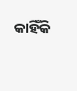କାହିଁକି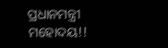ପ୍ରଧାନମନ୍ତ୍ରୀ ମହୋଦୟ!!